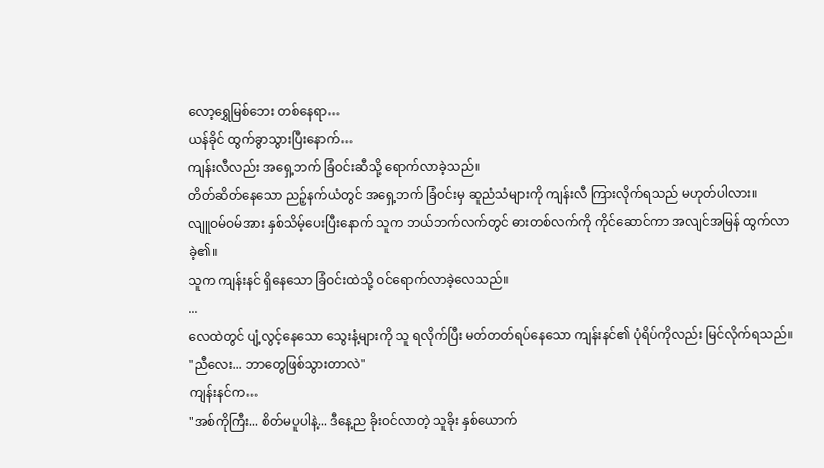လော့ရွှေမြစ်ဘေး တစ်နေရာ…
ယန်ခိုင် ထွက်ခွာသွားပြီးနောက်…
ကျန်းလီလည်း အရှေ့ဘက် ခြံဝင်းဆီသို့ ရောက်လာခဲ့သည်။
တိတ်ဆိတ်နေသော ညဉ့်နက်ယံတွင် အရှေ့ဘက် ခြံဝင်းမှ ဆူညံသံများကို ကျန်းလီ ကြားလိုက်ရသည် မဟုတ်ပါလား။
လျူဝမ်ဝမ်အား နှစ်သိမ့်ပေးပြီးနောက် သူက ဘယ်ဘက်လက်တွင် ဓားတစ်လက်ကို ကိုင်ဆောင်ကာ အလျင်အမြန် ထွက်လာခဲ့၏။
သူက ကျန်းနင် ရှိနေသော ခြံဝင်းထဲသို့ ဝင်ရောက်လာခဲ့လေသည်။
...
လေထဲတွင် ပျံ့လွင့်နေသော သွေးနံ့များကို သူ ရလိုက်ပြီး မတ်တတ်ရပ်နေသော ကျန်းနင်၏ ပုံရိပ်ကိုလည်း မြင်လိုက်ရသည်။
"ညီလေး... ဘာတွေဖြစ်သွားတာလဲ"
ကျန်းနင်က…
"အစ်ကိုကြီး... စိတ်မပူပါနဲ့... ဒီနေ့ည ခိုးဝင်လာတဲ့ သူခိုး နှစ်ယောက်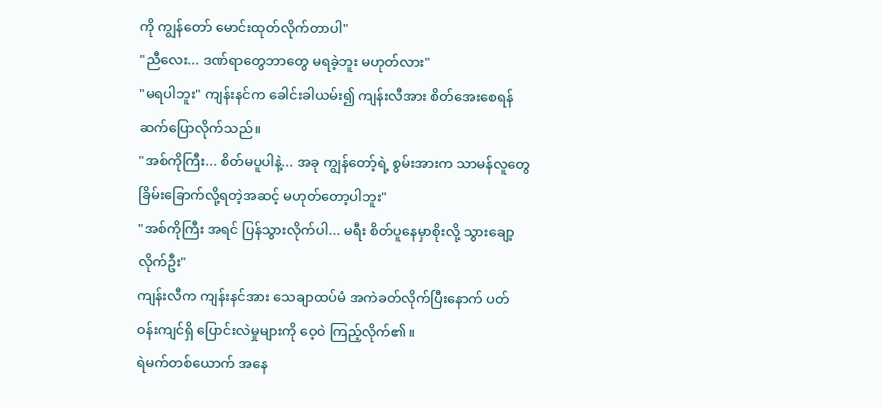ကို ကျွန်တော် မောင်းထုတ်လိုက်တာပါ"
"ညီလေး... ဒဏ်ရာတွေဘာတွေ မရခဲ့ဘူး မဟုတ်လား"
"မရပါဘူး" ကျန်းနင်က ခေါင်းခါယမ်း၍ ကျန်းလီအား စိတ်အေးစေရန် ဆက်ပြောလိုက်သည်။
"အစ်ကိုကြီး... စိတ်မပူပါနဲ့... အခု ကျွန်တော့်ရဲ့ စွမ်းအားက သာမန်လူတွေ ခြိမ်းခြောက်လို့ရတဲ့အဆင့် မဟုတ်တော့ပါဘူး"
"အစ်ကိုကြီး အရင် ပြန်သွားလိုက်ပါ... မရီး စိတ်ပူနေမှာစိုးလို့ သွားချော့လိုက်ဦး"
ကျန်းလီက ကျန်းနင်အား သေချာထပ်မံ အကဲခတ်လိုက်ပြီးနောက် ပတ်ဝန်းကျင်ရှိ ပြောင်းလဲမှုများကို ဝေ့ဝဲ ကြည့်လိုက်၏။
ရဲမက်တစ်ယောက် အနေ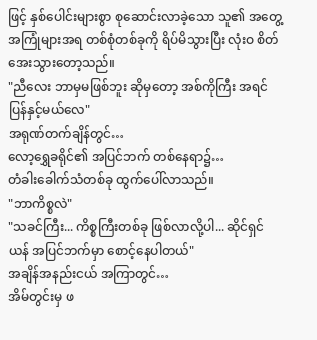ဖြင့် နှစ်ပေါင်းများစွာ စုဆောင်းလာခဲ့သော သူ၏ အတွေ့အကြုံများအရ တစ်စုံတစ်ခုကို ရိပ်မိသွားပြီး လုံးဝ စိတ်အေးသွားတော့သည်။
"ညီလေး ဘာမှမဖြစ်ဘူး ဆိုမှတော့ အစ်ကိုကြီး အရင် ပြန်နှင့်မယ်လေ"
အရုဏ်တက်ချိန်တွင်…
လော့ရွှေခရိုင်၏ အပြင်ဘက် တစ်နေရာ၌…
တံခါးခေါက်သံတစ်ခု ထွက်ပေါ်လာသည်။
"ဘာကိစ္စလဲ"
"သခင်ကြီး... ကိစ္စကြီးတစ်ခု ဖြစ်လာလို့ပါ... ဆိုင်ရှင်ယန် အပြင်ဘက်မှာ စောင့်နေပါတယ်"
အချိန်အနည်းငယ် အကြာတွင်…
အိမ်တွင်းမှ ဖ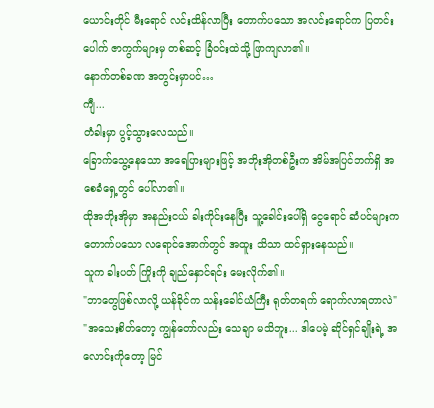ယောင်းတိုင် မီးရောင် လင်းထိန်လာပြီး တောက်ပသော အလင်းရောင်က ပြတင်းပေါက် ဇာကွက်များမှ တစ်ဆင့် ခြံဝင်းထဲသို့ ဖြာကျလာ၏။
နောက်တစ်ခဏ အတွင်းမှာပင်…
ကျီ...
တံခါးမှာ ပွင့်သွားလေသည်။
ခြောက်သွေ့နေသော အရေပြားများဖြင့် အဘိုးအိုတစ်ဦးက အိမ်အပြင်ဘက်ရှိ အစေခံရှေ့တွင် ပေါ်လာ၏။
ထိုအဘိုးအိုမှာ အနည်းငယ် ခါးကိုင်းနေပြီး သူ့ခေါင်းပေါ်ရှိ ငွေရောင် ဆံပင်များက တောက်ပသော လရောင်အောက်တွင် အထူး သိသာ ထင်ရှားနေသည်။
သူက ခါးပတ် ကြိုးကို ချည်နှောင်ရင်း မေးလိုက်၏။
"ဘာတွေဖြစ်လာလို့ ယန်ခိုင်က သန်းခေါင်ယံကြီး ရုတ်တရက် ရောက်လာရတာလဲ"
"အသေးစိတ်တော့ ကျွန်တော်လည်း သေချာ မသိဘူး... ဒါပေမဲ့ ဆိုင်ရှင်ချိုးရဲ့ အလောင်းကိုတော့ မြင်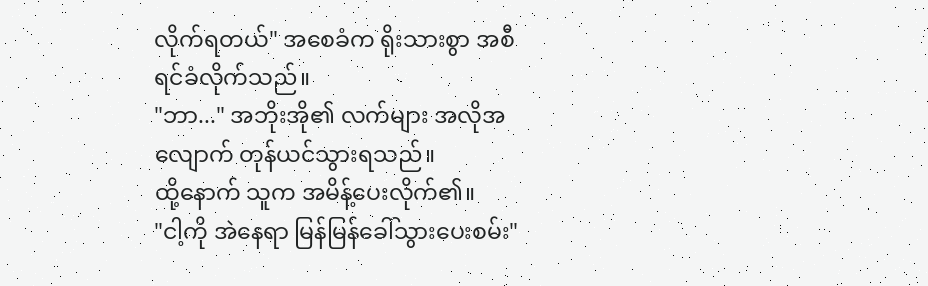လိုက်ရတယ်" အစေခံက ရိုးသားစွာ အစီရင်ခံလိုက်သည်။
"ဘာ..." အဘိုးအို၏ လက်များ အလိုအလျောက် တုန်ယင်သွားရသည်။
ထို့နောက် သူက အမိန့်ပေးလိုက်၏။
"ငါ့ကို အဲနေရာ မြန်မြန်ခေါ်သွားပေးစမ်း"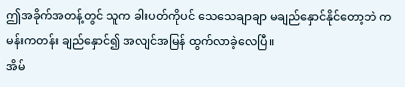ဤအခိုက်အတန့်တွင် သူက ခါးပတ်ကိုပင် သေသေချာချာ မချည်နှောင်နိုင်တော့ဘဲ ကမန်းကတန်း ချည်နှောင်၍ အလျင်အမြန် ထွက်လာခဲ့လေပြီ။
အိမ်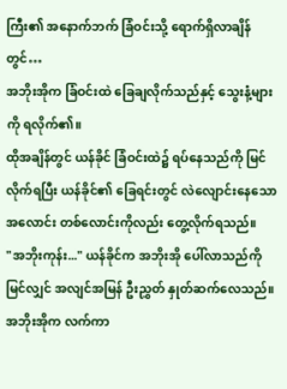ကြီး၏ အနောက်ဘက် ခြံဝင်းသို့ ရောက်ရှိလာချိန်တွင်…
အဘိုးအိုက ခြံဝင်းထဲ ခြေချလိုက်သည်နှင့် သွေးနံ့များကို ရလိုက်၏။
ထိုအချိန်တွင် ယန်ခိုင် ခြံဝင်းထဲ၌ ရပ်နေသည်ကို မြင်လိုက်ရပြီး ယန်ခိုင်၏ ခြေရင်းတွင် လဲလျောင်းနေသော အလောင်း တစ်လောင်းကိုလည်း တွေ့လိုက်ရသည်။
"အဘိုးကုန်း..." ယန်ခိုင်က အဘိုးအို ပေါ်လာသည်ကို မြင်လျှင် အလျင်အမြန် ဦးညွှတ် နှုတ်ဆက်လေသည်။
အဘိုးအိုက လက်ကာ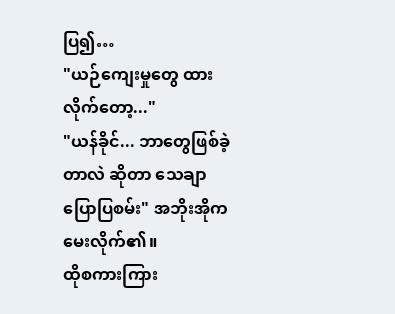ပြ၍…
"ယဉ်ကျေးမှုတွေ ထားလိုက်တော့..."
"ယန်ခိုင်... ဘာတွေဖြစ်ခဲ့တာလဲ ဆိုတာ သေချာ ပြောပြစမ်း" အဘိုးအိုက မေးလိုက်၏။
ထိုစကားကြား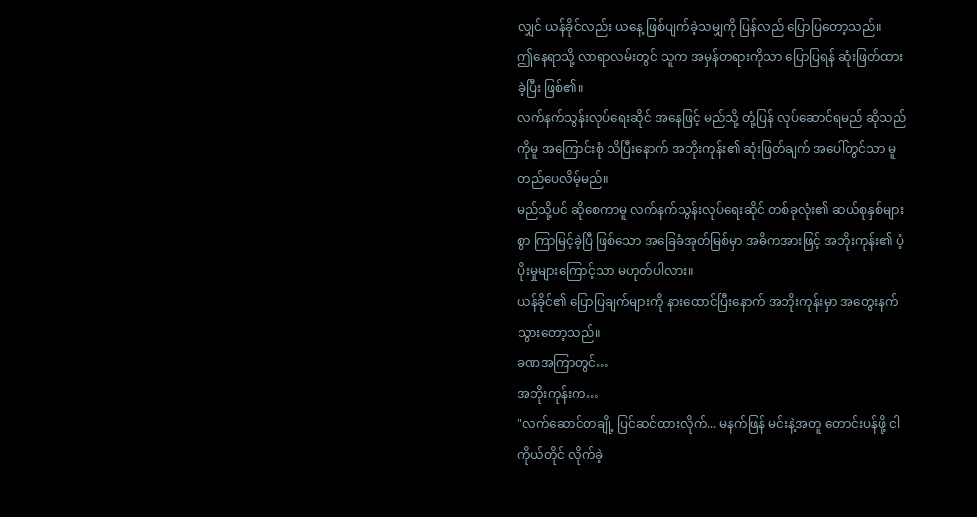လျှင် ယန်ခိုင်လည်း ယနေ့ ဖြစ်ပျက်ခဲ့သမျှကို ပြန်လည် ပြောပြတော့သည်။
ဤနေရာသို့ လာရာလမ်းတွင် သူက အမှန်တရားကိုသာ ပြောပြရန် ဆုံးဖြတ်ထားခဲ့ပြီး ဖြစ်၏။
လက်နက်သွန်းလုပ်ရေးဆိုင် အနေဖြင့် မည်သို့ တုံ့ပြန် လုပ်ဆောင်ရမည် ဆိုသည်ကိုမူ အကြောင်းစုံ သိပြီးနောက် အဘိုးကုန်း၏ ဆုံးဖြတ်ချက် အပေါ်တွင်သာ မူတည်ပေလိမ့်မည်။
မည်သို့ပင် ဆိုစေကာမူ လက်နက်သွန်းလုပ်ရေးဆိုင် တစ်ခုလုံး၏ ဆယ်စုနှစ်များစွာ ကြာမြင့်ခဲ့ပြီ ဖြစ်သော အခြေခံအုတ်မြစ်မှာ အဓိကအားဖြင့် အဘိုးကုန်း၏ ပံ့ပိုးမှုများကြောင့်သာ မဟုတ်ပါလား။
ယန်ခိုင်၏ ပြောပြချက်များကို နားထောင်ပြီးနောက် အဘိုးကုန်းမှာ အတွေးနက်သွားတော့သည်။
ခဏအကြာတွင်…
အဘိုးကုန်းက…
"လက်ဆောင်တချို့ ပြင်ဆင်ထားလိုက်... မနက်ဖြန် မင်းနဲ့အတူ တောင်းပန်ဖို့ ငါကိုယ်တိုင် လိုက်ခဲ့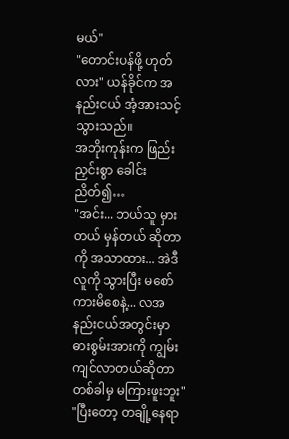မယ်"
"တောင်းပန်ဖို့ ဟုတ်လား" ယန်ခိုင်က အနည်းငယ် အံ့အားသင့်သွားသည်။
အဘိုးကုန်းက ဖြည်းညှင်းစွာ ခေါင်းညိတ်၍…
"အင်း... ဘယ်သူ မှားတယ် မှန်တယ် ဆိုတာကို အသာထား... အဲဒီလူကို သွားပြီး မစော်ကားမိစေနဲ့... လအနည်းငယ်အတွင်းမှာ ဓားစွမ်းအားကို ကျွမ်းကျင်လာတယ်ဆိုတာ တစ်ခါမှ မကြားဖူးဘူး"
"ပြီးတော့ တချို့နေရာ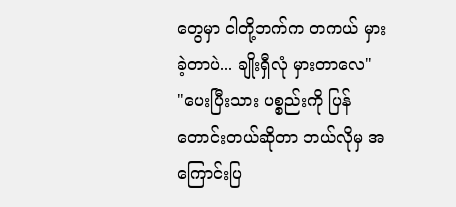တွေမှာ ငါတို့ဘက်က တကယ် မှားခဲ့တာပဲ... ချိုးရှီလုံ မှားတာလေ"
"ပေးပြီးသား ပစ္စည်းကို ပြန်တောင်းတယ်ဆိုတာ ဘယ်လိုမှ အကြောင်းပြ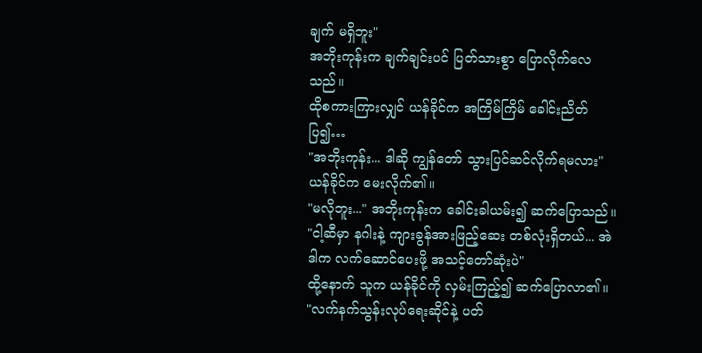ချက် မရှိဘူး"
အဘိုးကုန်းက ချက်ချင်းပင် ပြတ်သားစွာ ပြောလိုက်လေသည်။
ထိုစကားကြားလျှင် ယန်ခိုင်က အကြိမ်ကြိမ် ခေါင်းညိတ်ပြ၍…
"အဘိုးကုန်း... ဒါဆို ကျွန်တော် သွားပြင်ဆင်လိုက်ရမလား" ယန်ခိုင်က မေးလိုက်၏။
"မလိုဘူး..." အဘိုးကုန်းက ခေါင်းခါယမ်း၍ ဆက်ပြောသည်။
"ငါ့ဆီမှာ နဂါးနဲ့ ကျားခွန်အားဖြည့်ဆေး တစ်လုံးရှိတယ်... အဲဒါက လက်ဆောင်ပေးဖို့ အသင့်တော်ဆုံးပဲ"
ထို့နောက် သူက ယန်ခိုင်ကို လှမ်းကြည့်၍ ဆက်ပြောလာ၏။
"လက်နက်သွန်းလုပ်ရေးဆိုင်နဲ့ ပတ်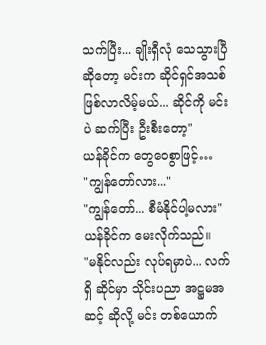သက်ပြီး... ချိုးရှီလုံ သေသွားပြီ ဆိုတော့ မင်းက ဆိုင်ရှင်အသစ် ဖြစ်လာလိမ့်မယ်... ဆိုင်ကို မင်းပဲ ဆက်ပြီး ဦးစီးတော့"
ယန်ခိုင်က တွေဝေစွာဖြင့်…
"ကျွန်တော်လား..."
"ကျွန်တော်... စီမံနိုင်ပါ့မလား" ယန်ခိုင်က မေးလိုက်သည်။
"မနိုင်လည်း လုပ်ရမှာပဲ... လက်ရှိ ဆိုင်မှာ သိုင်းပညာ အဋ္ဌမအဆင့် ဆိုလို့ မင်း တစ်ယောက်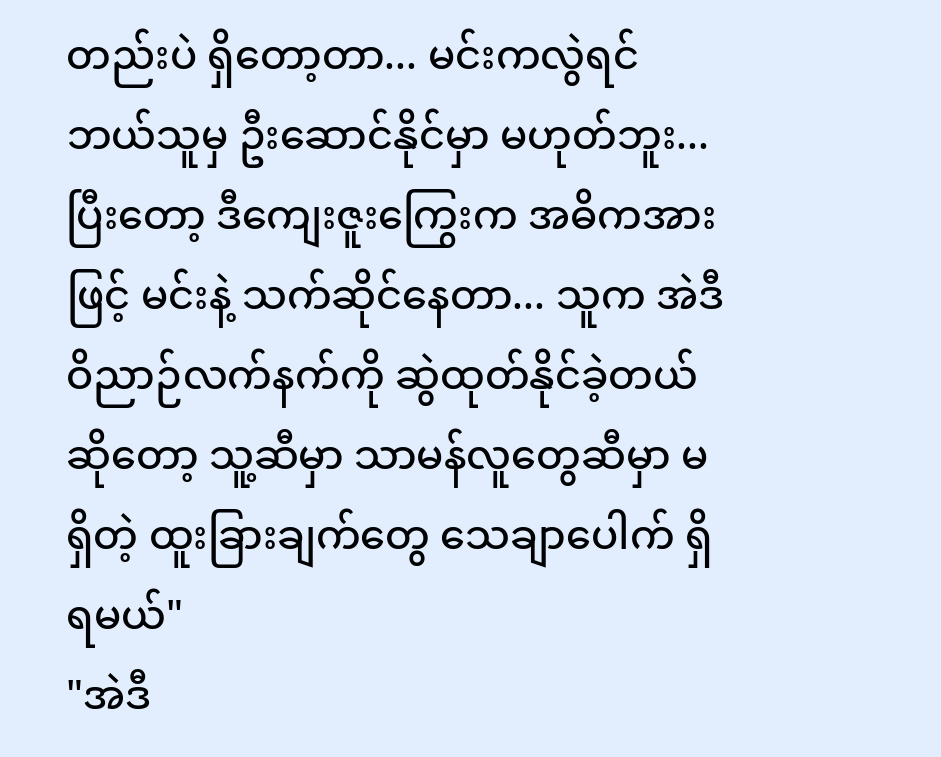တည်းပဲ ရှိတော့တာ... မင်းကလွဲရင် ဘယ်သူမှ ဦးဆောင်နိုင်မှာ မဟုတ်ဘူး... ပြီးတော့ ဒီကျေးဇူးကြွေးက အဓိကအားဖြင့် မင်းနဲ့ သက်ဆိုင်နေတာ... သူက အဲဒီ ဝိညာဉ်လက်နက်ကို ဆွဲထုတ်နိုင်ခဲ့တယ် ဆိုတော့ သူ့ဆီမှာ သာမန်လူတွေဆီမှာ မရှိတဲ့ ထူးခြားချက်တွေ သေချာပေါက် ရှိရမယ်"
"အဲဒီ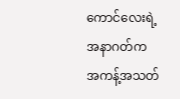ကောင်လေးရဲ့ အနာဂတ်က အကန့်အသတ်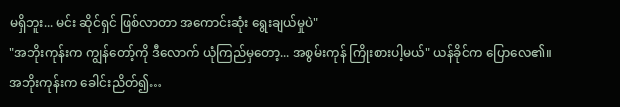မရှိဘူး... မင်း ဆိုင်ရှင် ဖြစ်လာတာ အကောင်းဆုံး ရွေးချယ်မှုပဲ"
"အဘိုးကုန်းက ကျွန်တော့်ကို ဒီလောက် ယုံကြည်မှတော့... အစွမ်းကုန် ကြိုးစားပါ့မယ်" ယန်ခိုင်က ပြောလေ၏။
အဘိုးကုန်းက ခေါင်းညိတ်၍…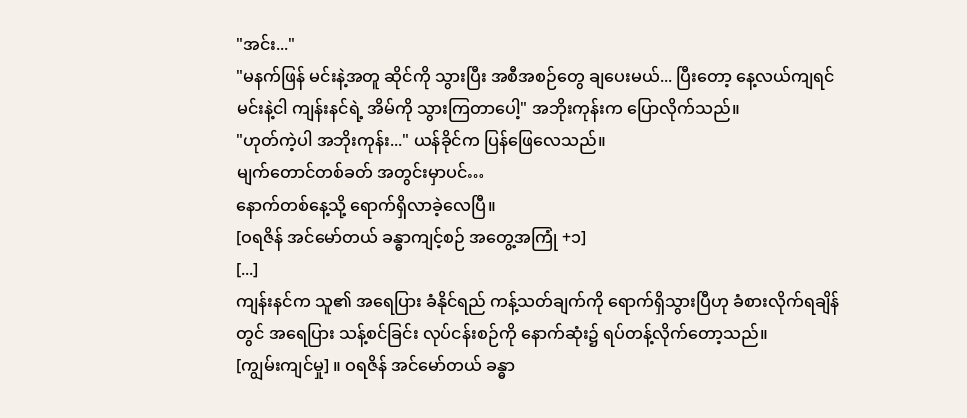"အင်း..."
"မနက်ဖြန် မင်းနဲ့အတူ ဆိုင်ကို သွားပြီး အစီအစဉ်တွေ ချပေးမယ်... ပြီးတော့ နေ့လယ်ကျရင် မင်းနဲ့ငါ ကျန်းနင်ရဲ့ အိမ်ကို သွားကြတာပေါ့" အဘိုးကုန်းက ပြောလိုက်သည်။
"ဟုတ်ကဲ့ပါ အဘိုးကုန်း..." ယန်ခိုင်က ပြန်ဖြေလေသည်။
မျက်တောင်တစ်ခတ် အတွင်းမှာပင်…
နောက်တစ်နေ့သို့ ရောက်ရှိလာခဲ့လေပြီ။
[ဝရဇိန် အင်မော်တယ် ခန္ဓာကျင့်စဉ် အတွေ့အကြုံ +၁]
[...]
ကျန်းနင်က သူ၏ အရေပြား ခံနိုင်ရည် ကန့်သတ်ချက်ကို ရောက်ရှိသွားပြီဟု ခံစားလိုက်ရချိန်တွင် အရေပြား သန့်စင်ခြင်း လုပ်ငန်းစဉ်ကို နောက်ဆုံး၌ ရပ်တန့်လိုက်တော့သည်။
[ကျွမ်းကျင်မှု] ။ ဝရဇိန် အင်မော်တယ် ခန္ဓာ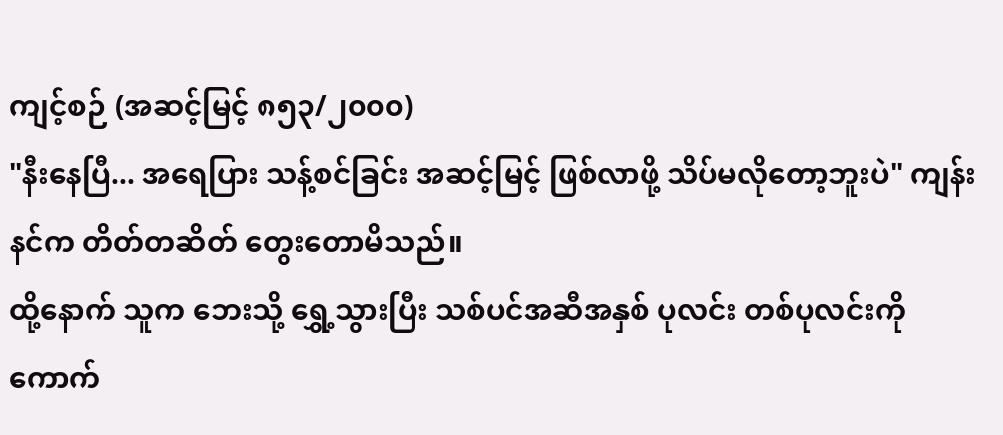ကျင့်စဉ် (အဆင့်မြင့် ၈၅၃/၂၀၀၀)
"နီးနေပြီ... အရေပြား သန့်စင်ခြင်း အဆင့်မြင့် ဖြစ်လာဖို့ သိပ်မလိုတော့ဘူးပဲ" ကျန်းနင်က တိတ်တဆိတ် တွေးတောမိသည်။
ထို့နောက် သူက ဘေးသို့ ရွှေ့သွားပြီး သစ်ပင်အဆီအနှစ် ပုလင်း တစ်ပုလင်းကို ကောက်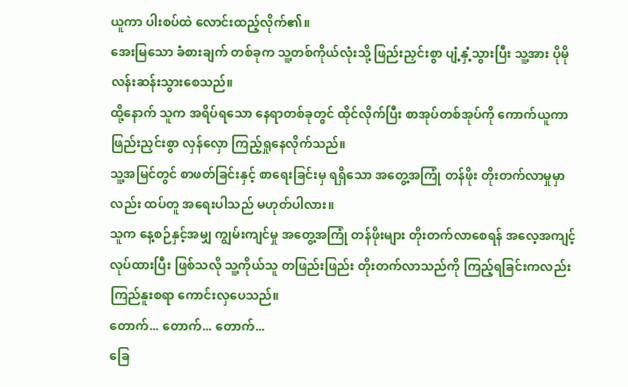ယူကာ ပါးစပ်ထဲ လောင်းထည့်လိုက်၏။
အေးမြသော ခံစားချက် တစ်ခုက သူ့တစ်ကိုယ်လုံးသို့ ဖြည်းညှင်းစွာ ပျံ့နှံ့သွားပြီး သူ့အား ပိုမို လန်းဆန်းသွားစေသည်။
ထို့နောက် သူက အရိပ်ရသော နေရာတစ်ခုတွင် ထိုင်လိုက်ပြီး စာအုပ်တစ်အုပ်ကို ကောက်ယူကာ ဖြည်းညှင်းစွာ လှန်လှော ကြည့်ရှုနေလိုက်သည်။
သူ့အမြင်တွင် စာဖတ်ခြင်းနှင့် စာရေးခြင်းမှ ရရှိသော အတွေ့အကြုံ တန်ဖိုး တိုးတက်လာမှုမှာလည်း ထပ်တူ အရေးပါသည် မဟုတ်ပါလား။
သူက နေ့စဉ်နှင့်အမျှ ကျွမ်းကျင်မှု အတွေ့အကြုံ တန်ဖိုးများ တိုးတက်လာစေရန် အလေ့အကျင့် လုပ်ထားပြီး ဖြစ်သလို သူ့ကိုယ်သူ တဖြည်းဖြည်း တိုးတက်လာသည်ကို ကြည့်ရခြင်းကလည်း ကြည်နူးစရာ ကောင်းလှပေသည်။
တောက်... တောက်... တောက်...
ခြေ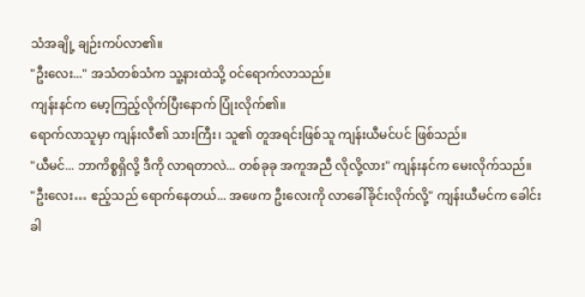သံအချို့ ချဉ်းကပ်လာ၏။
"ဦးလေး..." အသံတစ်သံက သူ့နားထဲသို့ ဝင်ရောက်လာသည်။
ကျန်းနင်က မော့ကြည့်လိုက်ပြီးနောက် ပြုံးလိုက်၏။
ရောက်လာသူမှာ ကျန်းလီ၏ သားကြီး၊ သူ၏ တူအရင်းဖြစ်သူ ကျန်းယီမင်ပင် ဖြစ်သည်။
"ယီမင်... ဘာကိစ္စရှိလို့ ဒီကို လာရတာလဲ... တစ်ခုခု အကူအညီ လိုလို့လား" ကျန်းနင်က မေးလိုက်သည်။
"ဦးလေး… ဧည့်သည် ရောက်နေတယ်... အဖေက ဦးလေးကို လာခေါ်ခိုင်းလိုက်လို့" ကျန်းယီမင်က ခေါင်းခါ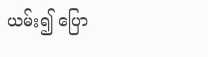ယမ်း၍ ပြော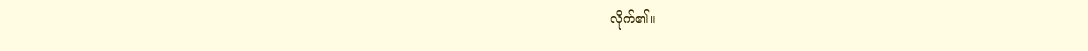လိုက်၏။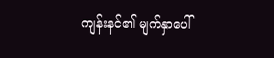ကျန်းနင်၏ မျက်နှာပေါ်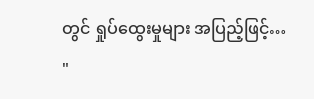တွင် ရှုပ်ထွေးမှုများ အပြည့်ဖြင့်…
"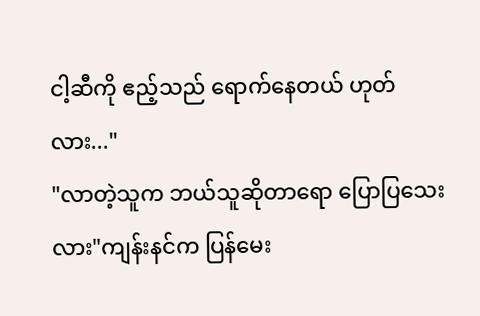ငါ့ဆီကို ဧည့်သည် ရောက်နေတယ် ဟုတ်လား..."
"လာတဲ့သူက ဘယ်သူဆိုတာရော ပြောပြသေးလား"ကျန်းနင်က ပြန်မေး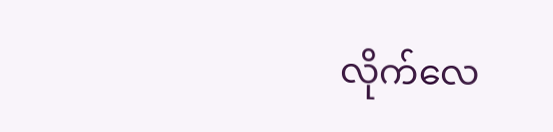လိုက်လေ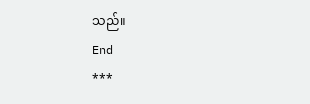သည်။
End
***